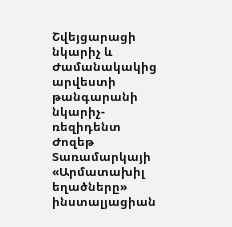Շվեյցարացի նկարիչ և Ժամանակակից արվեստի թանգարանի նկարիչ-ռեզիդենտ Ժոզեթ Տառամարկայի «Արմատախիլ եղածները» ինստալյացիան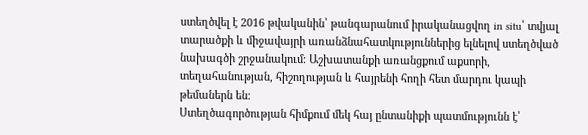ստեղծվել է 2016 թվականին՝ թանգարանում իրականացվող in situ՝ տվյալ տարածքի և միջավայրի առանձնահատկություններից ելնելով ստեղծված նախագծի շրջանակում։ Աշխատանքի առանցքում աքսորի, տեղահանության, հիշողության և հայրենի հողի հետ մարդու կապի թեմաներն են։
Ստեղծագործության հիմքում մեկ հայ ընտանիքի պատմությունն է՝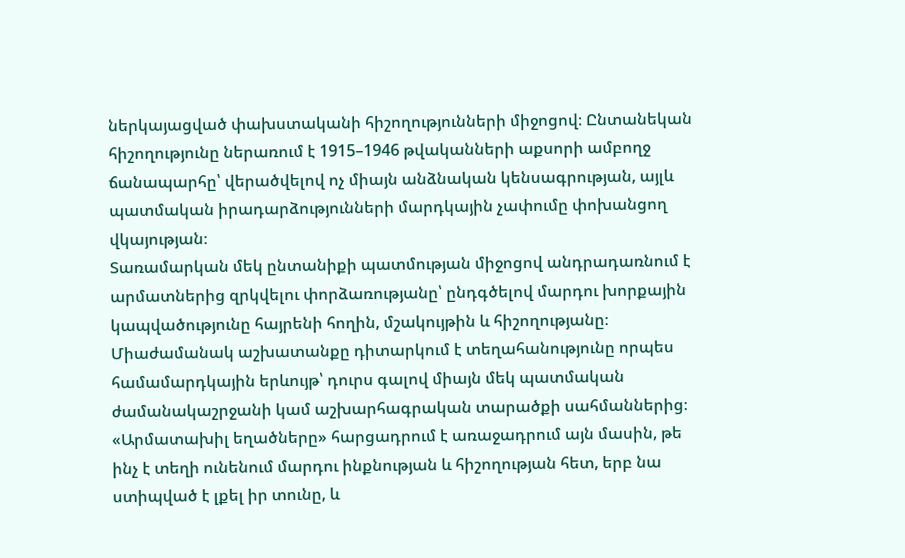ներկայացված փախստականի հիշողությունների միջոցով։ Ընտանեկան հիշողությունը ներառում է 1915–1946 թվականների աքսորի ամբողջ ճանապարհը՝ վերածվելով ոչ միայն անձնական կենսագրության, այլև պատմական իրադարձությունների մարդկային չափումը փոխանցող վկայության։
Տառամարկան մեկ ընտանիքի պատմության միջոցով անդրադառնում է արմատներից զրկվելու փորձառությանը՝ ընդգծելով մարդու խորքային կապվածությունը հայրենի հողին, մշակույթին և հիշողությանը։ Միաժամանակ աշխատանքը դիտարկում է տեղահանությունը որպես համամարդկային երևույթ՝ դուրս գալով միայն մեկ պատմական ժամանակաշրջանի կամ աշխարհագրական տարածքի սահմաններից։ «Արմատախիլ եղածները» հարցադրում է առաջադրում այն մասին, թե ինչ է տեղի ունենում մարդու ինքնության և հիշողության հետ, երբ նա ստիպված է լքել իր տունը, և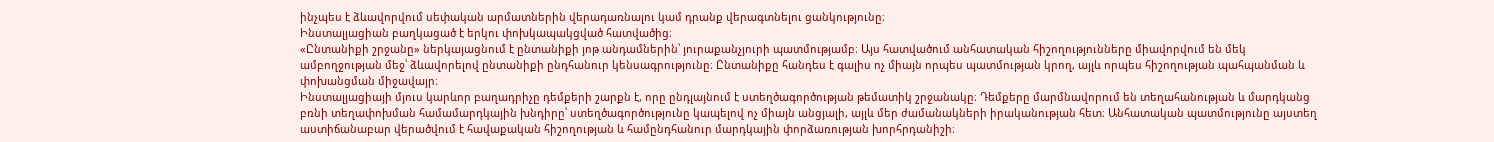ինչպես է ձևավորվում սեփական արմատներին վերադառնալու կամ դրանք վերագտնելու ցանկությունը։
Ինստալյացիան բաղկացած է երկու փոխկապակցված հատվածից։
«Ընտանիքի շրջանը» ներկայացնում է ընտանիքի յոթ անդամներին՝ յուրաքանչյուրի պատմությամբ։ Այս հատվածում անհատական հիշողությունները միավորվում են մեկ ամբողջության մեջ՝ ձևավորելով ընտանիքի ընդհանուր կենսագրությունը։ Ընտանիքը հանդես է գալիս ոչ միայն որպես պատմության կրող, այլև որպես հիշողության պահպանման և փոխանցման միջավայր։
Ինստալյացիայի մյուս կարևոր բաղադրիչը դեմքերի շարքն է, որը ընդլայնում է ստեղծագործության թեմատիկ շրջանակը։ Դեմքերը մարմնավորում են տեղահանության և մարդկանց բռնի տեղափոխման համամարդկային խնդիրը՝ ստեղծագործությունը կապելով ոչ միայն անցյալի, այլև մեր ժամանակների իրականության հետ։ Անհատական պատմությունը այստեղ աստիճանաբար վերածվում է հավաքական հիշողության և համընդհանուր մարդկային փորձառության խորհրդանիշի։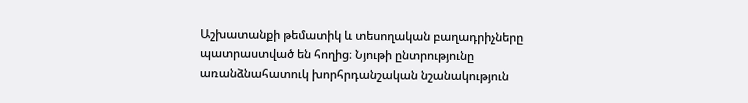Աշխատանքի թեմատիկ և տեսողական բաղադրիչները պատրաստված են հողից։ Նյութի ընտրությունը առանձնահատուկ խորհրդանշական նշանակություն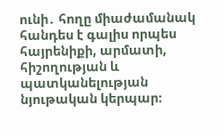ունի․ հողը միաժամանակ հանդես է գալիս որպես հայրենիքի, արմատի, հիշողության և պատկանելության նյութական կերպար։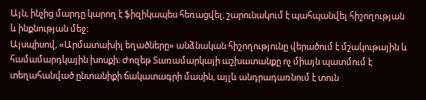Այն, ինչից մարդը կարող է ֆիզիկապես հեռացվել, շարունակում է պահպանվել հիշողության և ինքնության մեջ։
Այսպիսով, «Արմատախիլ եղածները» անձնական հիշողությունը վերածում է մշակութային և համամարդկային խոսքի։ Ժոզեթ Տառամարկայի աշխատանքը ոչ միայն պատմում է տեղահանված ընտանիքի ճակատագրի մասին, այլև անդրադառնում է տուն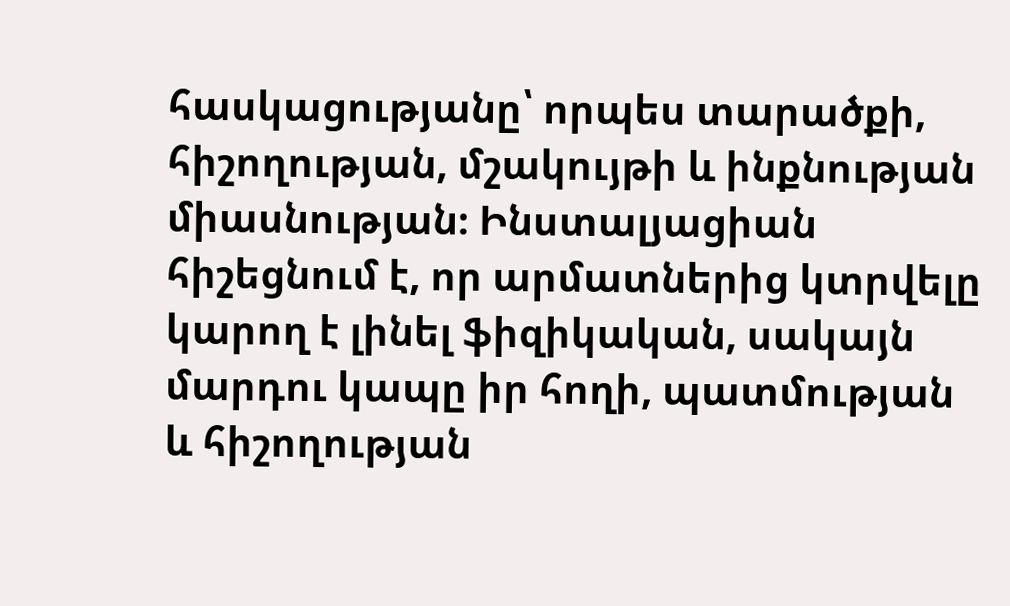հասկացությանը՝ որպես տարածքի, հիշողության, մշակույթի և ինքնության միասնության։ Ինստալյացիան հիշեցնում է, որ արմատներից կտրվելը կարող է լինել ֆիզիկական, սակայն մարդու կապը իր հողի, պատմության և հիշողության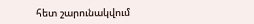հետ շարունակվում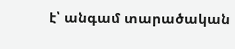է՝ անգամ տարածական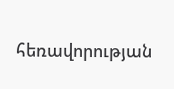հեռավորության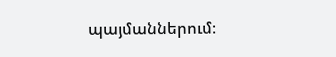պայմաններում։